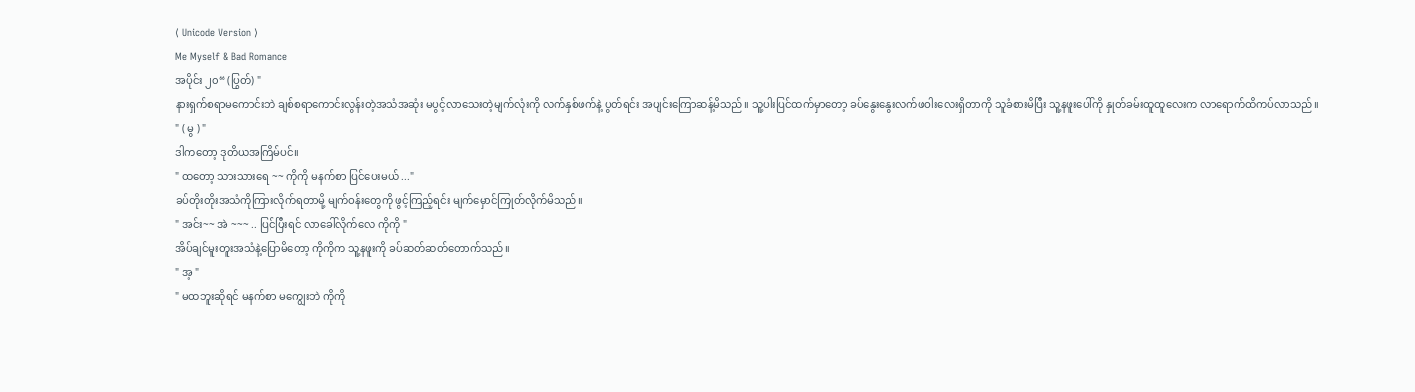⟨ Unicode Version ⟩
Me Myself & Bad Romance
အပိုင်း ၂၀“ (ပြွတ်) "
နားရှက်စရာမကောင်းဘဲ ချစ်စရာကောင်းလွန်းတဲ့အသံအဆုံး မပွင့်လာသေးတဲ့မျက်လုံးကို လက်နှစ်ဖက်နဲ့ ပွတ်ရင်း အပျင်းကြောဆန့်မိသည်။ သူ့ပါးပြင်ထက်မှာတော့ ခပ်နွေးနွေးလက်ဖဝါးလေးရှိတာကို သူခံစားမိပြီး သူ့နဖူးပေါ်ကို နှုတ်ခမ်းထူထူလေးက လာရောက်ထိကပ်လာသည်။
" ( မွ ) "
ဒါကတော့ ဒုတိယအကြိမ်ပင်။
" ထတော့ သားသားရေ ~~ ကိုကို မနက်စာ ပြင်ပေးမယ် ..."
ခပ်တိုးတိုးအသံကိုကြားလိုက်ရတာမို့ မျက်ဝန်းတွေကို ဖွင့်ကြည့်ရင်း မျက်မှောင်ကြုတ်လိုက်မိသည်။
" အင်း~~ အဲ ~~~ .. ပြင်ပြီးရင် လာခေါ်လိုက်လေ ကိုကို "
အိပ်ချင်မူးတူးအသံနဲ့ပြောမိတော့ ကိုကိုက သူ့နဖူးကို ခပ်ဆတ်ဆတ်တောက်သည်။
" အ့ "
" မထဘူးဆိုရင် မနက်စာ မကျွေးဘဲ ကိုကို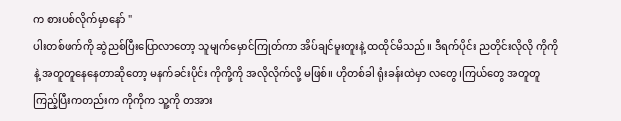က စားပစ်လိုက်မှာနော် "
ပါးတစ်ဖက်ကို ဆွဲညစ်ပြီးပြောလာတော့ သူမျက်မှောင်ကြုတ်ကာ အိပ်ချင်မူးတူးနဲ့ ထထိုင်မိသည်။ ဒီရက်ပိုင်း ညတိုင်းလိုလို ကိုကိုနဲ့ အတူတူနေနေတာဆိုတော့ မနက်ခင်းပိုင်း ကိုကို့ကို အလိုလိုက်လို့ မဖြစ်။ ဟိုတစ်ခါ ရုံးခန်းထဲမှာ လတွေ၊ကြယ်တွေ အတူတူကြည့်ပြီးကတည်းက ကိုကိုက သူ့ကို တအား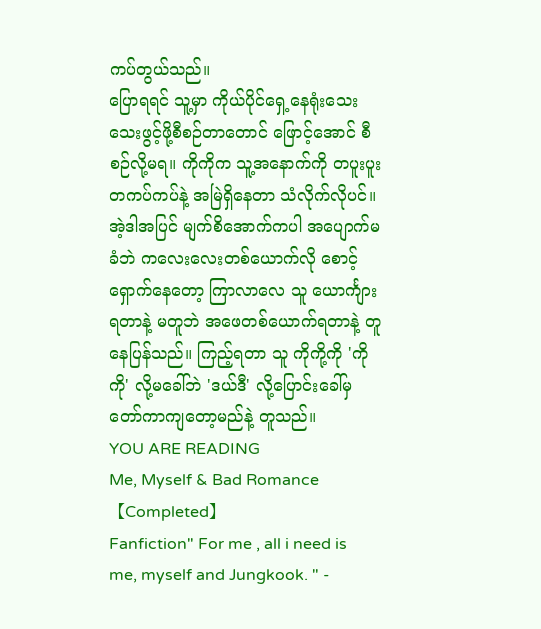ကပ်တွယ်သည်။
ပြောရရင် သူ့မှာ ကိုယ်ပိုင်ရှေ့နေရုံးသေးသေးဖွင့်ဖို့စီစဉ်တာတောင် ဖြောင့်အောင် စီစဉ်လို့မရ။ ကိုကိုက သူ့အနောက်ကို တပူးပူးတကပ်ကပ်နဲ့ အမြဲရှိနေတာ သံလိုက်လိုပင်။ အဲ့ဒါအပြင် မျက်စိအောက်ကပါ အပျောက်မခံဘဲ ကလေးလေးတစ်ယောက်လို စောင့်ရှောက်နေတော့ ကြာလာလေ သူ ယောင်္ကျားရတာနဲ့ မတူဘဲ အဖေတစ်ယောက်ရတာနဲ့ တူနေပြန်သည်။ ကြည့်ရတာ သူ ကိုကို့ကို 'ကိုကို' လို့မခေါ်ဘဲ 'ဒယ်ဒီ' လို့ပြောင်းခေါ်မှ တော်ကာကျတော့မည်နဲ့ တူသည်။
YOU ARE READING
Me, Myself & Bad Romance【Completed】
Fanfiction" For me , all i need is me, myself and Jungkook. " -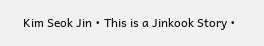Kim Seok Jin • This is a Jinkook Story •